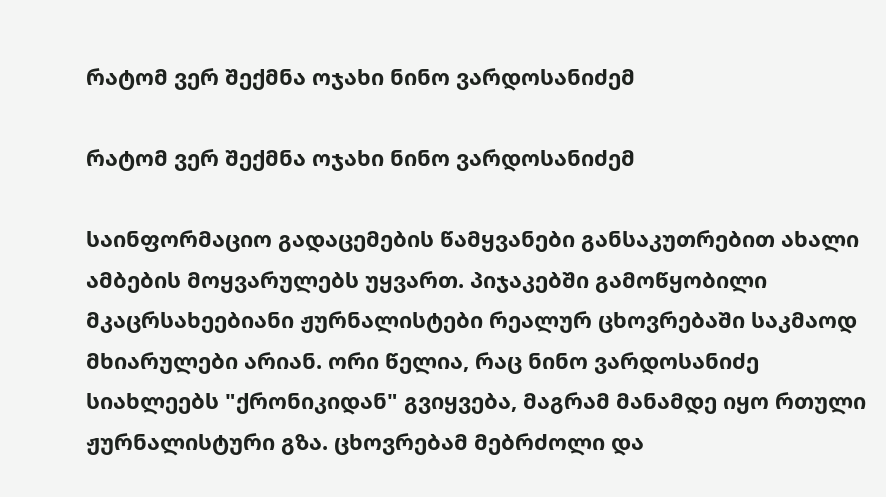რატომ ვერ შექმნა ოჯახი ნინო ვარდოსანიძემ

რატომ ვერ შექმნა ოჯახი ნინო ვარდოსანიძემ

საინფორმაციო გადაცემების წამყვანები განსაკუთრებით ახალი ამბების მოყვარულებს უყვართ. პიჯაკებში გამოწყობილი მკაცრსახეებიანი ჟურნალისტები რეალურ ცხოვრებაში საკმაოდ მხიარულები არიან. ორი წელია, რაც ნინო ვარდოსანიძე სიახლეებს "ქრონიკიდან" გვიყვება, მაგრამ მანამდე იყო რთული ჟურნალისტური გზა. ცხოვრებამ მებრძოლი და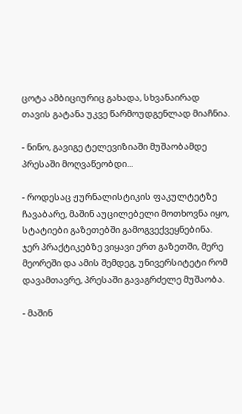ცოტა ამბიციურიც გახადა, სხვანაირად თავის გატანა უკვე წარმოუდგენლად მიაჩნია.

- ნინო, გავიგე ტელევიზიაში მუშაობამდე პრესაში მოღვაწეობდი...

- როდესაც ჟურნალისტიკის ფაკულტეტზე ჩავაბარე, მაშინ აუცილებელი მოთხოვნა იყო, სტატიები გაზეთებში გამოგვექვეყნებინა. ჯერ პრაქტიკებზე ვიყავი ერთ გაზეთში, მერე მეორეში და ამის შემდეგ, უნივერსიტეტი რომ დავამთავრე, პრესაში გავაგრძელე მუშაობა.

- მაშინ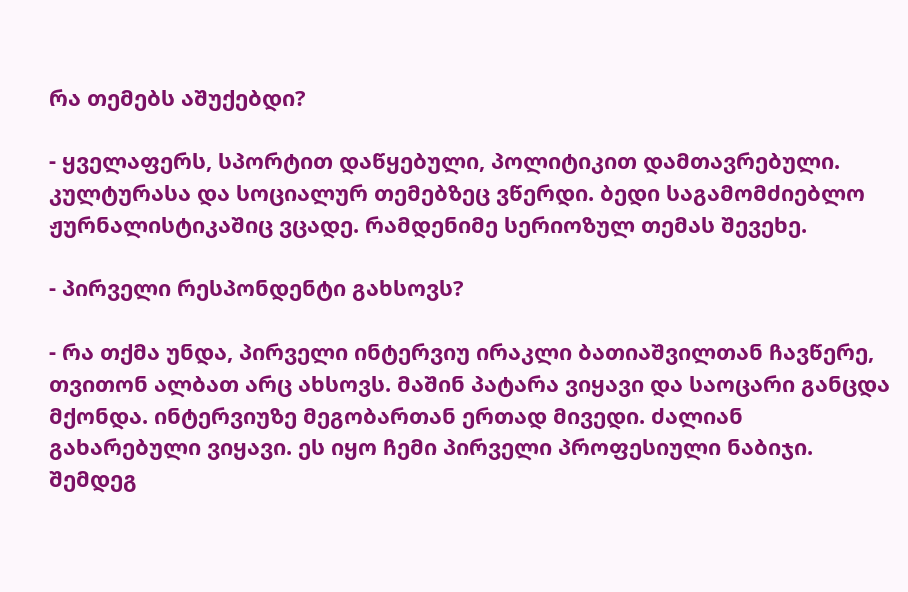რა თემებს აშუქებდი?

- ყველაფერს, სპორტით დაწყებული, პოლიტიკით დამთავრებული. კულტურასა და სოციალურ თემებზეც ვწერდი. ბედი საგამომძიებლო ჟურნალისტიკაშიც ვცადე. რამდენიმე სერიოზულ თემას შევეხე.

- პირველი რესპონდენტი გახსოვს?

- რა თქმა უნდა, პირველი ინტერვიუ ირაკლი ბათიაშვილთან ჩავწერე, თვითონ ალბათ არც ახსოვს. მაშინ პატარა ვიყავი და საოცარი განცდა მქონდა. ინტერვიუზე მეგობართან ერთად მივედი. ძალიან გახარებული ვიყავი. ეს იყო ჩემი პირველი პროფესიული ნაბიჯი. შემდეგ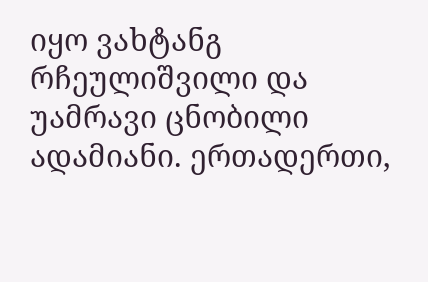იყო ვახტანგ რჩეულიშვილი და უამრავი ცნობილი ადამიანი. ერთადერთი,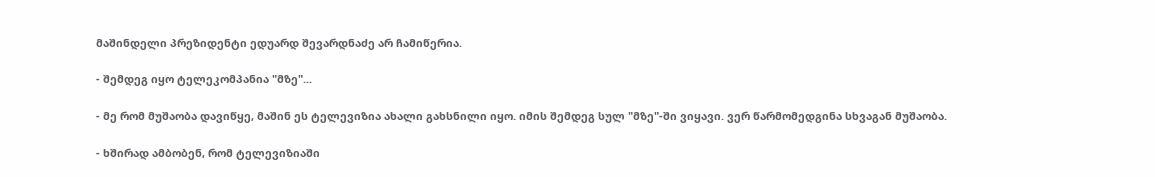მაშინდელი პრეზიდენტი ედუარდ შევარდნაძე არ ჩამიწერია.

- შემდეგ იყო ტელეკომპანია "მზე"...

- მე რომ მუშაობა დავიწყე, მაშინ ეს ტელევიზია ახალი გახსნილი იყო. იმის შემდეგ სულ "მზე"-ში ვიყავი. ვერ წარმომედგინა სხვაგან მუშაობა.

- ხშირად ამბობენ, რომ ტელევიზიაში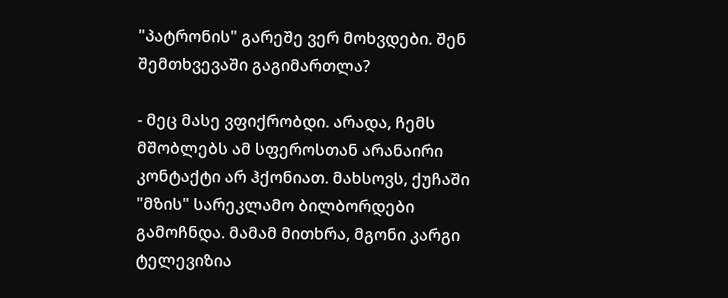"პატრონის" გარეშე ვერ მოხვდები. შენ შემთხვევაში გაგიმართლა?

- მეც მასე ვფიქრობდი. არადა, ჩემს მშობლებს ამ სფეროსთან არანაირი კონტაქტი არ ჰქონიათ. მახსოვს, ქუჩაში "მზის" სარეკლამო ბილბორდები გამოჩნდა. მამამ მითხრა, მგონი კარგი ტელევიზია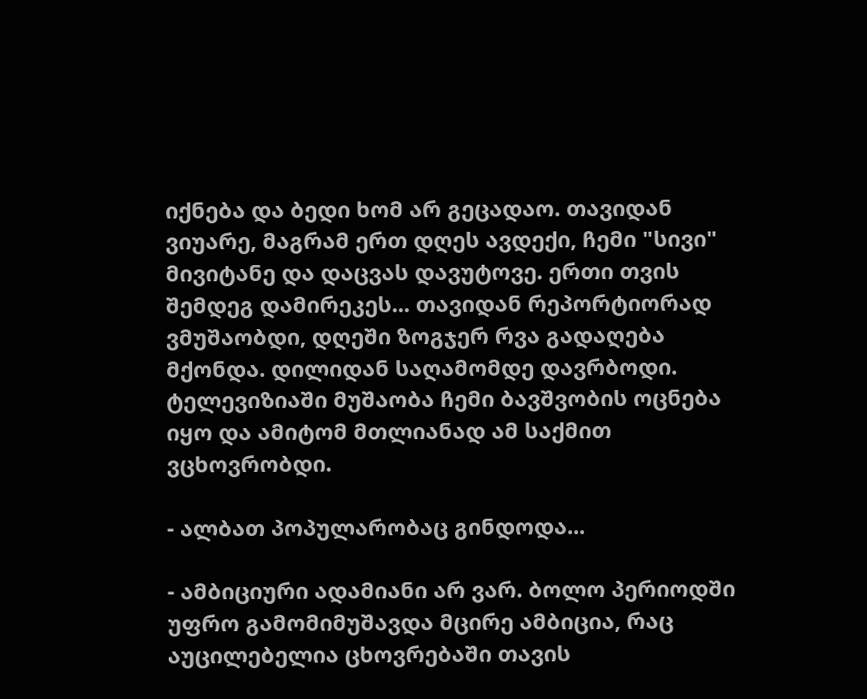იქნება და ბედი ხომ არ გეცადაო. თავიდან ვიუარე, მაგრამ ერთ დღეს ავდექი, ჩემი "სივი" მივიტანე და დაცვას დავუტოვე. ერთი თვის შემდეგ დამირეკეს... თავიდან რეპორტიორად ვმუშაობდი, დღეში ზოგჯერ რვა გადაღება მქონდა. დილიდან საღამომდე დავრბოდი. ტელევიზიაში მუშაობა ჩემი ბავშვობის ოცნება იყო და ამიტომ მთლიანად ამ საქმით ვცხოვრობდი.

- ალბათ პოპულარობაც გინდოდა...

- ამბიციური ადამიანი არ ვარ. ბოლო პერიოდში უფრო გამომიმუშავდა მცირე ამბიცია, რაც აუცილებელია ცხოვრებაში თავის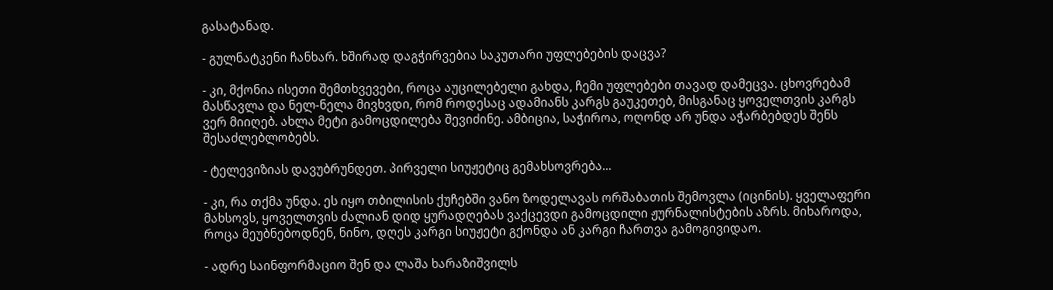გასატანად.

- გულნატკენი ჩანხარ. ხშირად დაგჭირვებია საკუთარი უფლებების დაცვა?

- კი, მქონია ისეთი შემთხვევები, როცა აუცილებელი გახდა, ჩემი უფლებები თავად დამეცვა. ცხოვრებამ მასწავლა და ნელ-ნელა მივხვდი, რომ როდესაც ადამიანს კარგს გაუკეთებ, მისგანაც ყოველთვის კარგს ვერ მიიღებ. ახლა მეტი გამოცდილება შევიძინე. ამბიცია, საჭიროა, ოღონდ არ უნდა აჭარბებდეს შენს შესაძლებლობებს.

- ტელევიზიას დავუბრუნდეთ. პირველი სიუჟეტიც გემახსოვრება...

- კი, რა თქმა უნდა. ეს იყო თბილისის ქუჩებში ვანო ზოდელავას ორშაბათის შემოვლა (იცინის). ყველაფერი მახსოვს, ყოველთვის ძალიან დიდ ყურადღებას ვაქცევდი გამოცდილი ჟურნალისტების აზრს. მიხაროდა, როცა მეუბნებოდნენ, ნინო, დღეს კარგი სიუჟეტი გქონდა ან კარგი ჩართვა გამოგივიდაო.

- ადრე საინფორმაციო შენ და ლაშა ხარაზიშვილს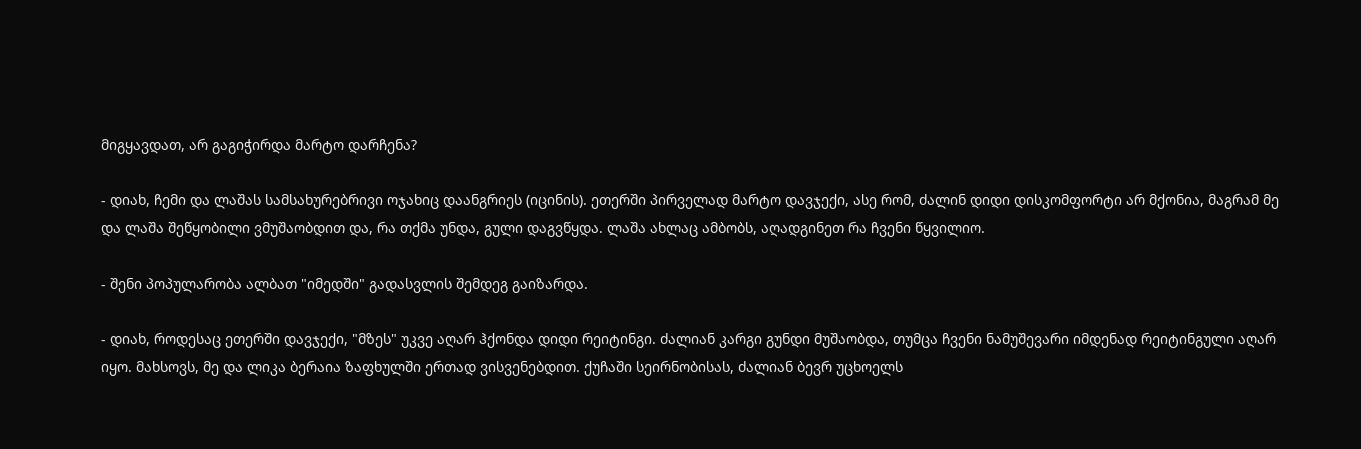მიგყავდათ, არ გაგიჭირდა მარტო დარჩენა?

- დიახ, ჩემი და ლაშას სამსახურებრივი ოჯახიც დაანგრიეს (იცინის). ეთერში პირველად მარტო დავჯექი, ასე რომ, ძალინ დიდი დისკომფორტი არ მქონია, მაგრამ მე და ლაშა შეწყობილი ვმუშაობდით და, რა თქმა უნდა, გული დაგვწყდა. ლაშა ახლაც ამბობს, აღადგინეთ რა ჩვენი წყვილიო.

- შენი პოპულარობა ალბათ "იმედში" გადასვლის შემდეგ გაიზარდა.

- დიახ, როდესაც ეთერში დავჯექი, "მზეს" უკვე აღარ ჰქონდა დიდი რეიტინგი. ძალიან კარგი გუნდი მუშაობდა, თუმცა ჩვენი ნამუშევარი იმდენად რეიტინგული აღარ იყო. მახსოვს, მე და ლიკა ბერაია ზაფხულში ერთად ვისვენებდით. ქუჩაში სეირნობისას, ძალიან ბევრ უცხოელს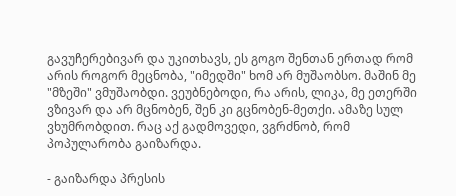გავუჩერებივარ და უკითხავს, ეს გოგო შენთან ერთად რომ არის როგორ მეცნობა, "იმედში" ხომ არ მუშაობსო. მაშინ მე "მზეში" ვმუშაობდი. ვეუბნებოდი, რა არის, ლიკა, მე ეთერში ვზივარ და არ მცნობენ, შენ კი გცნობენ-მეთქი. ამაზე სულ ვხუმრობდით. რაც აქ გადმოვედი, ვგრძნობ, რომ პოპულარობა გაიზარდა.

- გაიზარდა პრესის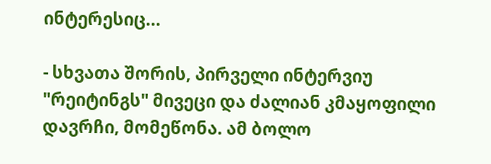ინტერესიც...

- სხვათა შორის, პირველი ინტერვიუ "რეიტინგს" მივეცი და ძალიან კმაყოფილი დავრჩი, მომეწონა. ამ ბოლო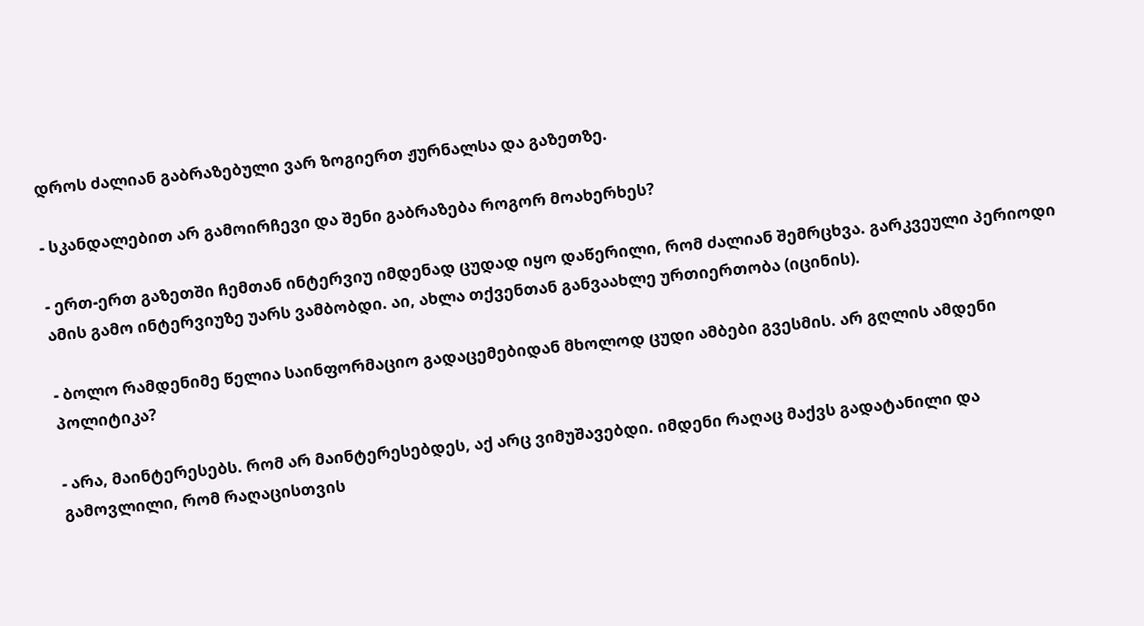დროს ძალიან გაბრაზებული ვარ ზოგიერთ ჟურნალსა და გაზეთზე.

- სკანდალებით არ გამოირჩევი და შენი გაბრაზება როგორ მოახერხეს?

- ერთ-ერთ გაზეთში ჩემთან ინტერვიუ იმდენად ცუდად იყო დაწერილი, რომ ძალიან შემრცხვა. გარკვეული პერიოდი ამის გამო ინტერვიუზე უარს ვამბობდი. აი, ახლა თქვენთან განვაახლე ურთიერთობა (იცინის).

- ბოლო რამდენიმე წელია საინფორმაციო გადაცემებიდან მხოლოდ ცუდი ამბები გვესმის. არ გღლის ამდენი პოლიტიკა?

- არა, მაინტერესებს. რომ არ მაინტერესებდეს, აქ არც ვიმუშავებდი. იმდენი რაღაც მაქვს გადატანილი და გამოვლილი, რომ რაღაცისთვის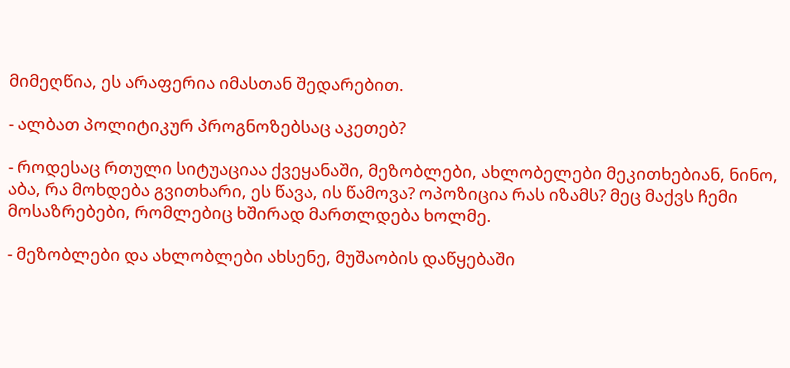მიმეღწია, ეს არაფერია იმასთან შედარებით.

- ალბათ პოლიტიკურ პროგნოზებსაც აკეთებ?

- როდესაც რთული სიტუაციაა ქვეყანაში, მეზობლები, ახლობელები მეკითხებიან, ნინო, აბა, რა მოხდება გვითხარი, ეს წავა, ის წამოვა? ოპოზიცია რას იზამს? მეც მაქვს ჩემი მოსაზრებები, რომლებიც ხშირად მართლდება ხოლმე.

- მეზობლები და ახლობლები ახსენე, მუშაობის დაწყებაში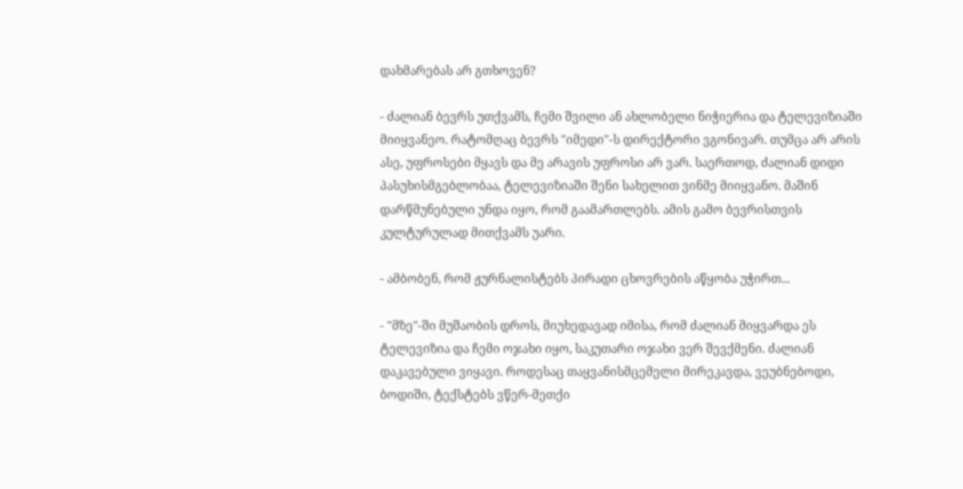დახმარებას არ გთხოვენ?

- ძალიან ბევრს უთქვამს, ჩემი შვილი ან ახლობელი ნიჭიერია და ტელევიზიაში მიიყვანეო. რატომღაც ბევრს "იმედი"-ს დირექტორი ვგონივარ. თუმცა არ არის ასე, უფროსები მყავს და მე არავის უფროსი არ ვარ. საერთოდ, ძალიან დიდი პასუხისმგებლობაა, ტელევიზიაში შენი სახელით ვინმე მიიყვანო. მაშინ დარწმუნებული უნდა იყო, რომ გაამართლებს. ამის გამო ბევრისთვის კულტურულად მითქვამს უარი.

- ამბობენ, რომ ჟურნალისტებს პირადი ცხოვრების აწყობა უჭირთ...

- "მზე"-ში მუშაობის დროს, მიუხედავად იმისა, რომ ძალიან მიყვარდა ეს ტელევიზია და ჩემი ოჯახი იყო, საკუთარი ოჯახი ვერ შევქმენი. ძალიან დაკავებული ვიყავი. როდესაც თაყვანისმცემელი მირეკავდა, ვეუბნებოდი, ბოდიში, ტექსტებს ვწერ-მეთქი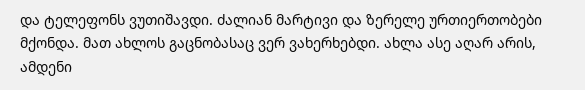და ტელეფონს ვუთიშავდი. ძალიან მარტივი და ზერელე ურთიერთობები მქონდა. მათ ახლოს გაცნობასაც ვერ ვახერხებდი. ახლა ასე აღარ არის, ამდენი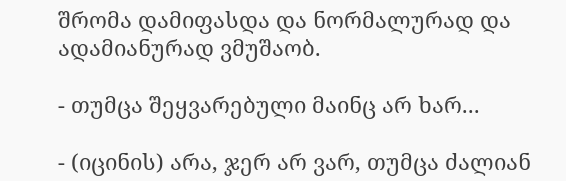შრომა დამიფასდა და ნორმალურად და ადამიანურად ვმუშაობ.

- თუმცა შეყვარებული მაინც არ ხარ...

- (იცინის) არა, ჯერ არ ვარ, თუმცა ძალიან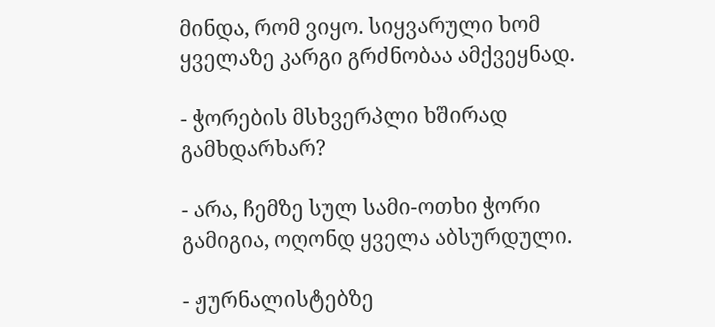მინდა, რომ ვიყო. სიყვარული ხომ ყველაზე კარგი გრძნობაა ამქვეყნად.

- ჭორების მსხვერპლი ხშირად გამხდარხარ?

- არა, ჩემზე სულ სამი-ოთხი ჭორი გამიგია, ოღონდ ყველა აბსურდული.

- ჟურნალისტებზე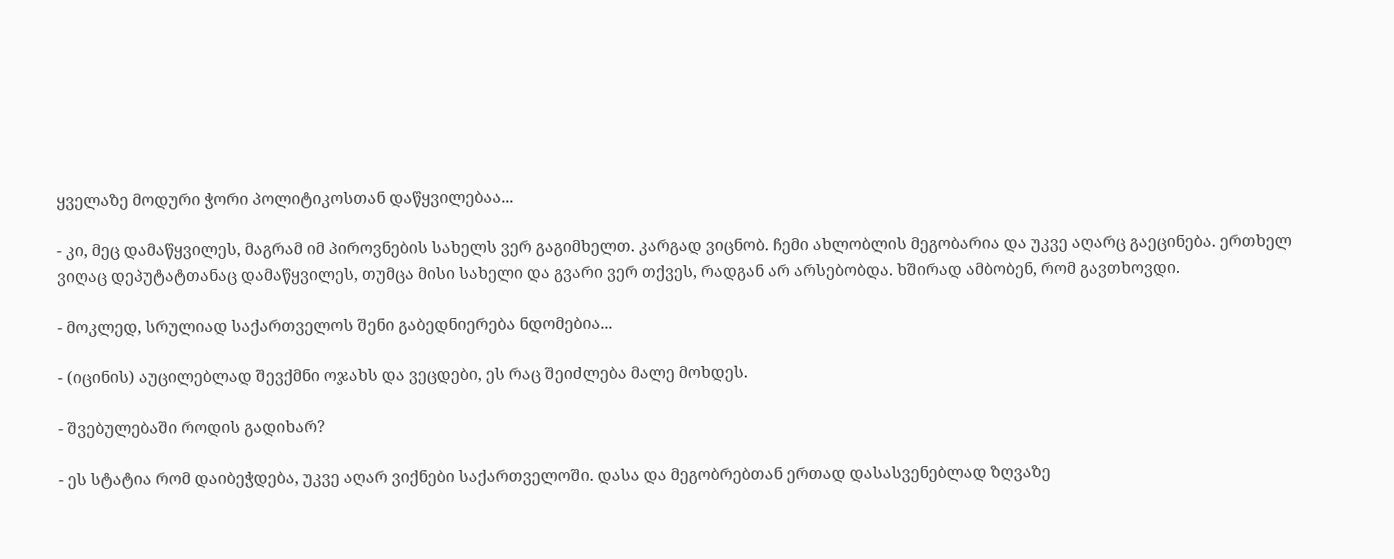ყველაზე მოდური ჭორი პოლიტიკოსთან დაწყვილებაა...

- კი, მეც დამაწყვილეს, მაგრამ იმ პიროვნების სახელს ვერ გაგიმხელთ. კარგად ვიცნობ. ჩემი ახლობლის მეგობარია და უკვე აღარც გაეცინება. ერთხელ ვიღაც დეპუტატთანაც დამაწყვილეს, თუმცა მისი სახელი და გვარი ვერ თქვეს, რადგან არ არსებობდა. ხშირად ამბობენ, რომ გავთხოვდი.

- მოკლედ, სრულიად საქართველოს შენი გაბედნიერება ნდომებია...

- (იცინის) აუცილებლად შევქმნი ოჯახს და ვეცდები, ეს რაც შეიძლება მალე მოხდეს.

- შვებულებაში როდის გადიხარ?

- ეს სტატია რომ დაიბეჭდება, უკვე აღარ ვიქნები საქართველოში. დასა და მეგობრებთან ერთად დასასვენებლად ზღვაზე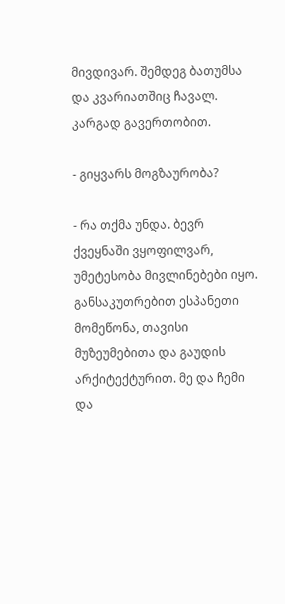მივდივარ. შემდეგ ბათუმსა და კვარიათშიც ჩავალ. კარგად გავერთობით.

- გიყვარს მოგზაურობა?

- რა თქმა უნდა. ბევრ ქვეყნაში ვყოფილვარ, უმეტესობა მივლინებები იყო. განსაკუთრებით ესპანეთი მომეწონა, თავისი მუზეუმებითა და გაუდის არქიტექტურით. მე და ჩემი და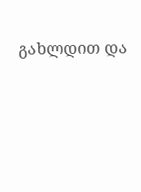გახლდით და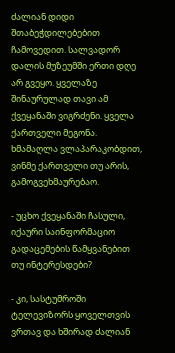ძალიან დიდი შთაბეჭდილებებით ჩამოვედით. სალვადორ დალის მუზეუმში ერთი დღე არ გვეყო. ყველაზე შინაურულად თავი ამ ქვეყანაში ვიგრძენი. ყველა ქართველი მეგონა. ხმამაღლა ვლაპარაკობდით, ვინმე ქართველი თუ არის, გამოგვეხმაურებაო.

- უცხო ქვეყანაში ჩასული, იქაური საინფორმაციო გადაცემების წამყვანებით თუ ინტერესდები?

- კი, სასტუმროში ტელევიზორს ყოველთვის ვრთავ და ხშირად ძალიან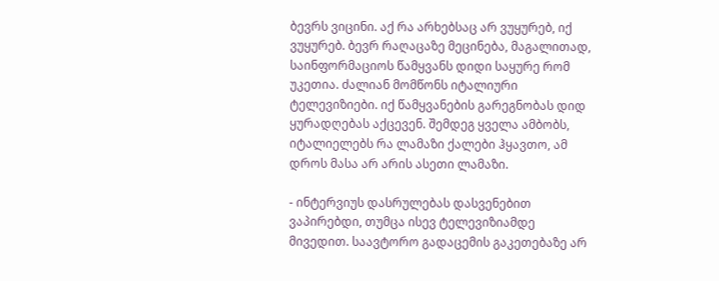ბევრს ვიცინი. აქ რა არხებსაც არ ვუყურებ, იქ ვუყურებ. ბევრ რაღაცაზე მეცინება, მაგალითად, საინფორმაციოს წამყვანს დიდი საყურე რომ უკეთია. ძალიან მომწონს იტალიური ტელევიზიები. იქ წამყვანების გარეგნობას დიდ ყურადღებას აქცევენ. შემდეგ ყველა ამბობს, იტალიელებს რა ლამაზი ქალები ჰყავთო, ამ დროს მასა არ არის ასეთი ლამაზი.

- ინტერვიუს დასრულებას დასვენებით ვაპირებდი, თუმცა ისევ ტელევიზიამდე მივედით. საავტორო გადაცემის გაკეთებაზე არ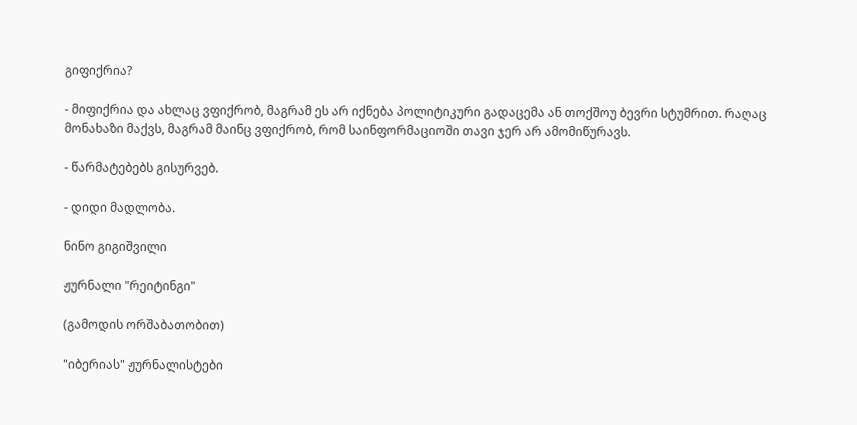გიფიქრია?

- მიფიქრია და ახლაც ვფიქრობ, მაგრამ ეს არ იქნება პოლიტიკური გადაცემა ან თოქშოუ ბევრი სტუმრით. რაღაც მონახაზი მაქვს, მაგრამ მაინც ვფიქრობ, რომ საინფორმაციოში თავი ჯერ არ ამომიწურავს.

- წარმატებებს გისურვებ.

- დიდი მადლობა.

ნინო გიგიშვილი

ჟურნალი "რეიტინგი"

(გამოდის ორშაბათობით)

"იბერიას" ჟურნალისტები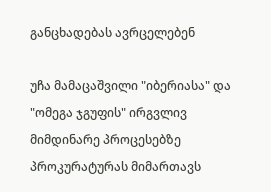განცხადებას ავრცელებენ

უჩა მამაცაშვილი "იბერიასა" და "ომეგა ჯგუფის" ირგვლივ მიმდინარე პროცესებზე პროკურატურას მიმართავს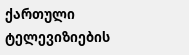ქართული ტელევიზიების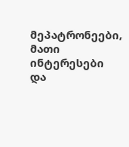მეპატრონეები, მათი ინტერესები და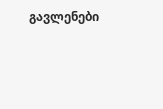გავლენები